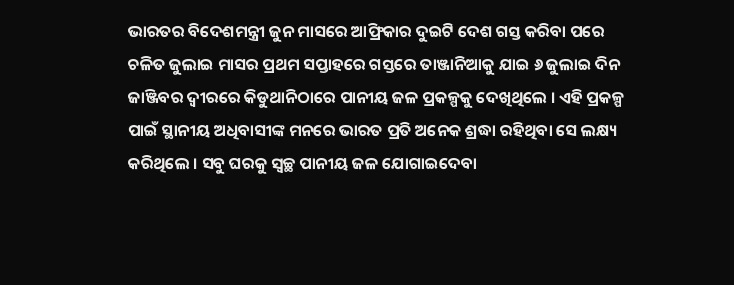ଭାରତର ବିଦେଶମନ୍ତ୍ରୀ ଜୁନ ମାସରେ ଆଫ୍ରିକାର ଦୁଇଟି ଦେଶ ଗସ୍ତ କରିବା ପରେ ଚଳିତ ଜୁଲାଇ ମାସର ପ୍ରଥମ ସପ୍ତାହରେ ଗସ୍ତରେ ତାଞ୍ଜାନିଆକୁ ଯାଇ ୬ ଜୁଲାଇ ଦିନ ଜାଞ୍ଜିବର ଦ୍ୱୀରରେ କିଡୁଥାନିଠାରେ ପାନୀୟ ଜଳ ପ୍ରକଳ୍ପକୁ ଦେଖିଥିଲେ । ଏହି ପ୍ରକଳ୍ପ ପାଇଁ ସ୍ଥାନୀୟ ଅଧିବାସୀଙ୍କ ମନରେ ଭାରତ ପ୍ରତି ଅନେକ ଶ୍ରଦ୍ଧା ରହିଥିବା ସେ ଲକ୍ଷ୍ୟ କରିଥିଲେ । ସବୁ ଘରକୁ ସ୍ୱଚ୍ଛ ପାନୀୟ ଜଳ ଯୋଗାଇଦେବା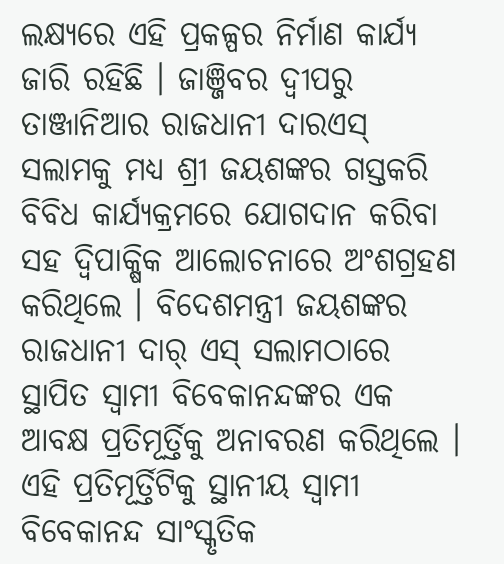ଲକ୍ଷ୍ୟରେ ଏହି ପ୍ରକଳ୍ପର ନିର୍ମାଣ କାର୍ଯ୍ୟ ଜାରି ରହିଛି । ଜାଞ୍ଜିବର ଦ୍ୱୀପରୁ ତାଞ୍ଜାନିଆର ରାଜଧାନୀ ଦାରଏସ୍ ସଲାମକୁ ମଧ୍ୟ ଶ୍ରୀ ଜୟଶଙ୍କର ଗସ୍ତକରି ବିବିଧ କାର୍ଯ୍ୟକ୍ରମରେ ଯୋଗଦାନ କରିବା ସହ ଦ୍ୱିପାକ୍ଷିକ ଆଲୋଚନାରେ ଅଂଶଗ୍ରହଣ କରିଥିଲେ । ବିଦେଶମନ୍ତ୍ରୀ ଜୟଶଙ୍କର ରାଜଧାନୀ ଦାର୍ ଏସ୍ ସଲାମଠାରେ ସ୍ଥାପିତ ସ୍ୱାମୀ ବିବେକାନନ୍ଦଙ୍କର ଏକ ଆବକ୍ଷ ପ୍ରତିମୂର୍ତ୍ତିକୁ ଅନାବରଣ କରିଥିଲେ । ଏହି ପ୍ରତିମୂର୍ତ୍ତିଟିକୁ ସ୍ଥାନୀୟ ସ୍ୱାମୀ ବିବେକାନନ୍ଦ ସାଂସ୍କୃତିକ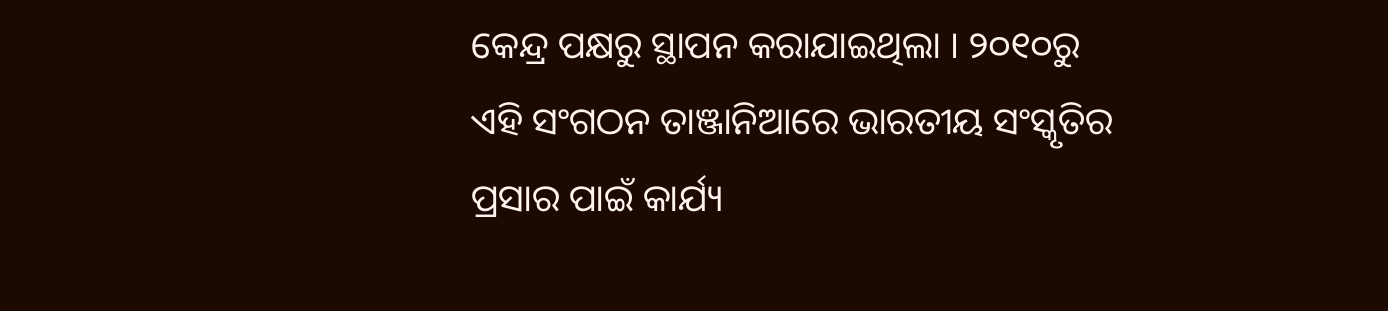କେନ୍ଦ୍ର ପକ୍ଷରୁ ସ୍ଥାପନ କରାଯାଇଥିଲା । ୨୦୧୦ରୁ ଏହି ସଂଗଠନ ତାଞ୍ଜାନିଆରେ ଭାରତୀୟ ସଂସ୍କୃତିର ପ୍ରସାର ପାଇଁ କାର୍ଯ୍ୟ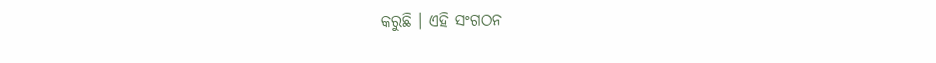କରୁଛି । ଏହି ସଂଗଠନ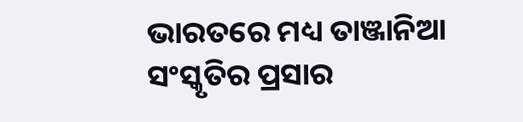ଭାରତରେ ମଧ୍ୟ ତାଞ୍ଜାନିଆ ସଂସ୍କୃତିର ପ୍ରସାର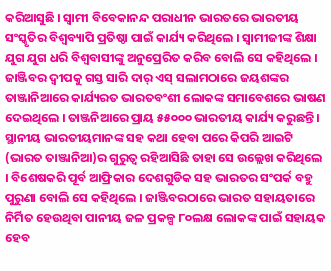କରିଆସୁଛି । ସ୍ୱାମୀ ବିବେକାନନ୍ଦ ପରାଧୀନ ଭାରତରେ ଭାରତୀୟ ସଂସ୍କୃତିର ବିଶ୍ୱବ୍ୟାପି ପ୍ରତିଷ୍ଠା ପାଇଁ କାର୍ଯ୍ୟ କରିଥିଲେ । ସ୍ୱାମୀଜୀଙ୍କ ଶିକ୍ଷା ଯୁଗ ଯୁଗ ଧରି ବିଶ୍ୱବାସୀଙ୍କୁ ଅନୁପ୍ରେରିତ କରିବ ବୋଲି ସେ କହିଥିଲେ ।
ଜାଞ୍ଜିବର ଦ୍ୱୀପକୁ ଗସ୍ତ ସାରି ଦାର୍ ଏସ୍ ସଲାମଠାରେ ଜୟଶଙ୍କର ତାଞ୍ଜାନିଆରେ କାର୍ଯ୍ୟରତ ଭାରତବଂଶୀ ଲୋକଙ୍କ ସମାବେଶରେ ଭାଷଣ ଦେଇଥିଲେ । ତାଞ୍ଜନିଆରେ ପ୍ରାୟ ୫୫୦୦୦ ଭାରତୀୟ କାର୍ଯ୍ୟ କରୁଛନ୍ତି । ସ୍ଥାନୀୟ ଭାରତୀୟମାନଙ୍କ ସହ କଥା ହେବା ପରେ କିପରି ଆଇଟି (ଭାରତ ତାଞ୍ଜାନିଆ)ର ଗୁରୁତ୍ୱ ରହିଆସିଛି ତାହା ସେ ଉଲ୍ଲେଖ କରିଥିଲେ । ବିଶେଷକରି ପୂର୍ବ ଆଫ୍ରିକାର ଦେଶଗୁଡିକ ସହ ଭାରତର ସଂପର୍କ ବହୁ ପୁରୁଣା ବୋଲି ସେ କହିଥିଲେ । ଜାଞ୍ଜିବରଠାରେ ଭାରତ ସହାୟତାରେ ନିର୍ମିତ ହେଉଥିବା ପାନୀୟ ଜଳ ପ୍ରକଳ୍ପ ୮୦ଲକ୍ଷ ଲୋକଙ୍କ ପାଇଁ ସହାୟକ ହେବ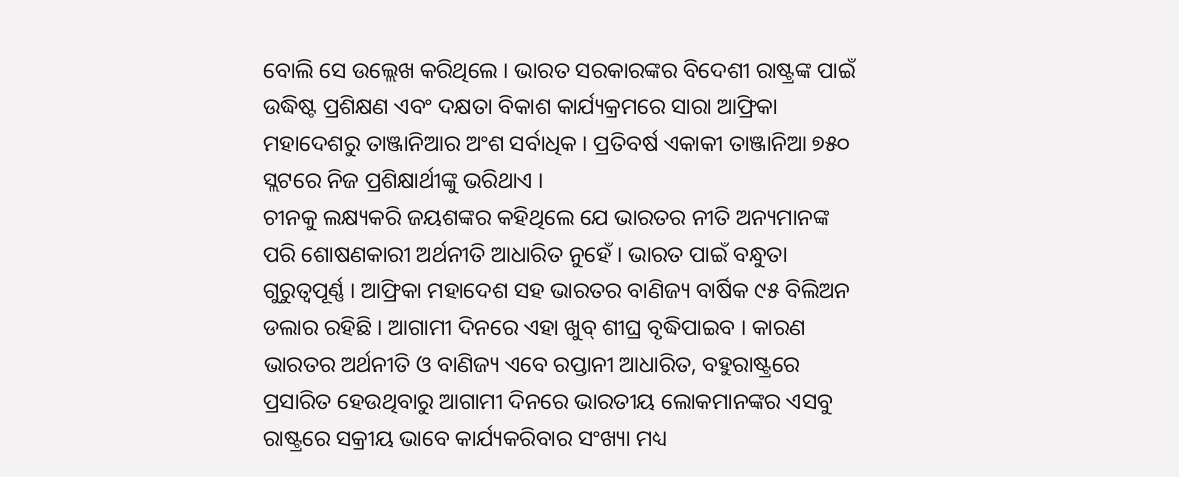ବୋଲି ସେ ଉଲ୍ଲେଖ କରିଥିଲେ । ଭାରତ ସରକାରଙ୍କର ବିଦେଶୀ ରାଷ୍ଟ୍ରଙ୍କ ପାଇଁ ଉଦ୍ଧିଷ୍ଟ ପ୍ରଶିକ୍ଷଣ ଏବଂ ଦକ୍ଷତା ବିକାଶ କାର୍ଯ୍ୟକ୍ରମରେ ସାରା ଆଫ୍ରିକା ମହାଦେଶରୁ ତାଞ୍ଜାନିଆର ଅଂଶ ସର୍ବାଧିକ । ପ୍ରତିବର୍ଷ ଏକାକୀ ତାଞ୍ଜାନିଆ ୭୫୦ ସ୍ଲଟରେ ନିଜ ପ୍ରଶିକ୍ଷାର୍ଥୀଙ୍କୁ ଭରିଥାଏ ।
ଚୀନକୁ ଲକ୍ଷ୍ୟକରି ଜୟଶଙ୍କର କହିଥିଲେ ଯେ ଭାରତର ନୀତି ଅନ୍ୟମାନଙ୍କ ପରି ଶୋଷଣକାରୀ ଅର୍ଥନୀତି ଆଧାରିତ ନୁହେଁ । ଭାରତ ପାଇଁ ବନ୍ଧୁତା ଗୁରୁତ୍ୱପୂର୍ଣ୍ଣ । ଆଫ୍ରିକା ମହାଦେଶ ସହ ଭାରତର ବାଣିଜ୍ୟ ବାର୍ଷିକ ୯୫ ବିଲିଅନ ଡଲାର ରହିଛି । ଆଗାମୀ ଦିନରେ ଏହା ଖୁବ୍ ଶୀଘ୍ର ବୃଦ୍ଧିପାଇବ । କାରଣ ଭାରତର ଅର୍ଥନୀତି ଓ ବାଣିଜ୍ୟ ଏବେ ରପ୍ତାନୀ ଆଧାରିତ, ବହୁରାଷ୍ଟ୍ରରେ ପ୍ରସାରିତ ହେଉଥିବାରୁ ଆଗାମୀ ଦିନରେ ଭାରତୀୟ ଲୋକମାନଙ୍କର ଏସବୁ ରାଷ୍ଟ୍ରରେ ସକ୍ରୀୟ ଭାବେ କାର୍ଯ୍ୟକରିବାର ସଂଖ୍ୟା ମଧ୍ୟ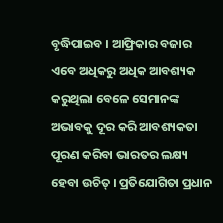ବୃଦ୍ଧିପାଇବ । ଆଫ୍ରିକାର ବଜାର ଏବେ ଅଧିକରୁ ଅଧିକ ଆବଶ୍ୟକ କରୁଥିଲା ବେଳେ ସେମାନଙ୍କ ଅଭାବକୁ ଦୂର କରି ଆବଶ୍ୟକତା ପୂରଣ କରିବା ଭାରତର ଲକ୍ଷ୍ୟ ହେବା ଉଚିତ୍ । ପ୍ରତିଯୋଗିତା ପ୍ରଧାନ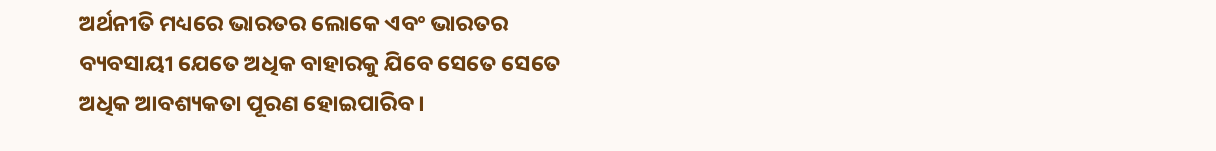ଅର୍ଥନୀତି ମଧ୍ୟରେ ଭାରତର ଲୋକେ ଏବଂ ଭାରତର ବ୍ୟବସାୟୀ ଯେତେ ଅଧିକ ବାହାରକୁ ଯିବେ ସେତେ ସେତେ ଅଧିକ ଆବଶ୍ୟକତା ପୂରଣ ହୋଇପାରିବ ।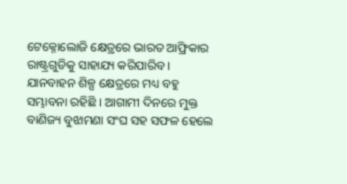ଟେକ୍ନୋଲୋଜି କ୍ଷେତ୍ରରେ ଭାରତ ଆଫ୍ରିକାର ରାଷ୍ଟ୍ରଗୁଡିକୁ ସାହାଯ୍ୟ କରିପାରିବ । ଯାନବାହନ ଶିଳ୍ପ କ୍ଷେତ୍ରରେ ମଧ୍ୟ ବହୁ ସମ୍ଭାବନା ରହିଛି । ଆଗାମୀ ଦିନରେ ମୁକ୍ତ ବାଣିଜ୍ୟ ବୁଝାମଣା ସଂଘ ସହ ସଫଳ ହେଲେ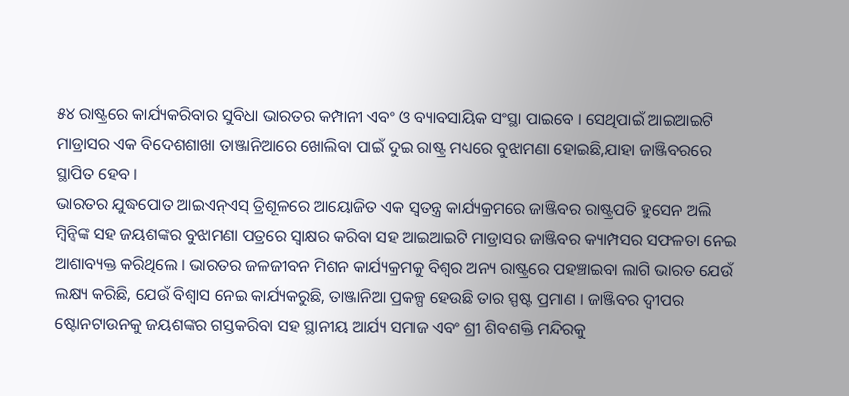୫୪ ରାଷ୍ଟ୍ରରେ କାର୍ଯ୍ୟକରିବାର ସୁବିଧା ଭାରତର କମ୍ପାନୀ ଏବଂ ଓ ବ୍ୟାବସାୟିକ ସଂସ୍ଥା ପାଇବେ । ସେଥିପାଇଁ ଆଇଆଇଟି ମାଡ୍ରାସର ଏକ ବିଦେଶଶାଖା ତାଞ୍ଜାନିଆରେ ଖୋଲିବା ପାଇଁ ଦୁଇ ରାଷ୍ଟ୍ର ମଧ୍ୟରେ ବୁଝାମଣା ହୋଇଛି,ଯାହା ଜାଞ୍ଜିବରରେ ସ୍ଥାପିତ ହେବ ।
ଭାରତର ଯୁଦ୍ଧପୋତ ଆଇଏନ୍ଏସ୍ ତ୍ରିଶୂଳରେ ଆୟୋଜିତ ଏକ ସ୍ୱତନ୍ତ୍ର କାର୍ଯ୍ୟକ୍ରମରେ ଜାଞ୍ଜିବର ରାଷ୍ଟ୍ରପତି ହୁସେନ ଅଲି ମ୍ବିନ୍ୱିଙ୍କ ସହ ଜୟଶଙ୍କର ବୁଝାମଣା ପତ୍ରରେ ସ୍ୱାକ୍ଷର କରିବା ସହ ଆଇଆଇଟି ମାଡ୍ରାସର ଜାଞ୍ଜିବର କ୍ୟାମ୍ପସର ସଫଳତା ନେଇ ଆଶାବ୍ୟକ୍ତ କରିଥିଲେ । ଭାରତର ଜଳଜୀବନ ମିଶନ କାର୍ଯ୍ୟକ୍ରମକୁ ବିଶ୍ୱର ଅନ୍ୟ ରାଷ୍ଟ୍ରରେ ପହଞ୍ଚାଇବା ଲାଗି ଭାରତ ଯେଉଁ ଲକ୍ଷ୍ୟ କରିଛି, ଯେଉଁ ବିଶ୍ୱାସ ନେଇ କାର୍ଯ୍ୟକରୁଛି, ତାଞ୍ଜାନିଆ ପ୍ରକଳ୍ପ ହେଉଛି ତାର ସ୍ପଷ୍ଟ ପ୍ରମାଣ । ଜାଞ୍ଜିବର ଦ୍ୱୀପର ଷ୍ଟୋନଟାଉନକୁ ଜୟଶଙ୍କର ଗସ୍ତକରିବା ସହ ସ୍ଥାନୀୟ ଆର୍ଯ୍ୟ ସମାଜ ଏବଂ ଶ୍ରୀ ଶିବଶକ୍ତି ମନ୍ଦିରକୁ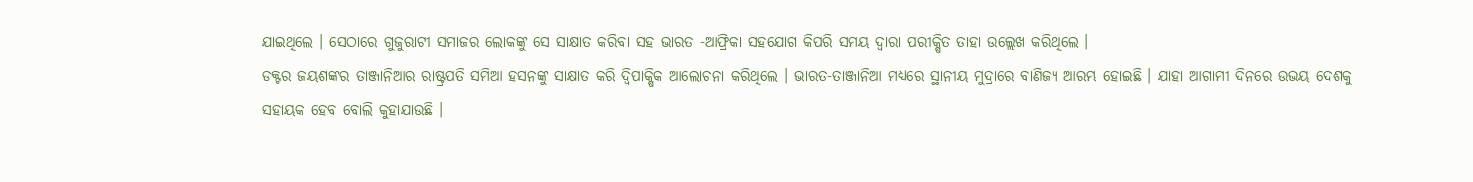ଯାଇଥିଲେ । ସେଠାରେ ଗୁଜୁରାଟୀ ସମାଜର ଲୋକଙ୍କୁ ସେ ସାକ୍ଷାତ କରିବା ସହ ଭାରତ -ଆଫ୍ରିକା ସହଯୋଗ କିପରି ସମୟ ଦ୍ୱାରା ପରୀକ୍ଷିତ ତାହା ଉଲ୍ଲେଖ କରିଥିଲେ ।
ଡକ୍ଟର ଜୟଶଙ୍କର ତାଞ୍ଜାନିଆର ରାଷ୍ଟ୍ରପତି ସମିଆ ହସନଙ୍କୁ ସାକ୍ଷାତ କରି ଦ୍ୱିପାକ୍ଷିକ ଆଲୋଚନା କରିଥିଲେ । ଭାରତ-ତାଞ୍ଜାନିଆ ମଧ୍ୟରେ ସ୍ଥାନୀୟ ମୁଦ୍ରାରେ ବାଣିଜ୍ୟ ଆରମ୍ଭ ହୋଇଛି । ଯାହା ଆଗାମୀ ଦିନରେ ଉଭୟ ଦେଶକୁ ସହାୟକ ହେବ ବୋଲି କୁହାଯାଉଛି ।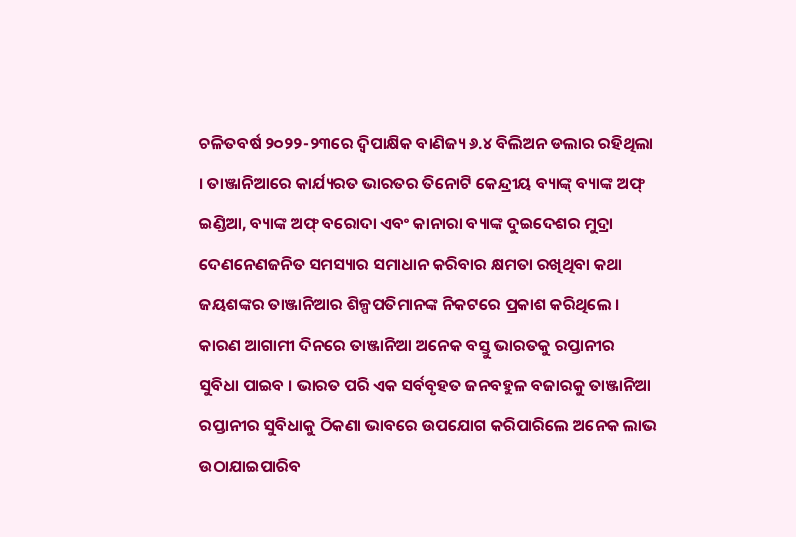ଚଳିତବର୍ଷ ୨୦୨୨-୨୩ରେ ଦ୍ୱିପାକ୍ଷିକ ବାଣିଜ୍ୟ ୬.୪ ବିଲିଅନ ଡଲାର ରହିଥିଲା । ତାଞ୍ଜାନିଆରେ କାର୍ଯ୍ୟରତ ଭାରତର ତିନୋଟି କେନ୍ଦ୍ରୀୟ ବ୍ୟାଙ୍କ୍ ବ୍ୟାଙ୍କ ଅଫ୍ ଇଣ୍ଡିଆ, ବ୍ୟାଙ୍କ ଅଫ୍ ବରୋଦା ଏବଂ କାନାରା ବ୍ୟାଙ୍କ ଦୁଇଦେଶର ମୁଦ୍ରା ଦେଣନେଣଜନିତ ସମସ୍ୟାର ସମାଧାନ କରିବାର କ୍ଷମତା ରଖିଥିବା କଥା ଜୟଶଙ୍କର ତାଞ୍ଜାନିଆର ଶିଳ୍ପପତିମାନଙ୍କ ନିକଟରେ ପ୍ରକାଶ କରିଥିଲେ । କାରଣ ଆଗାମୀ ଦିନରେ ତାଞ୍ଜାନିଆ ଅନେକ ବସ୍ତୁ ଭାରତକୁ ରପ୍ତାନୀର ସୁବିଧା ପାଇବ । ଭାରତ ପରି ଏକ ସର୍ବବୃହତ ଜନବହୁଳ ବଜାରକୁ ତାଞ୍ଜାନିଆ ରପ୍ତାନୀର ସୁବିଧାକୁ ଠିକଣା ଭାବରେ ଉପଯୋଗ କରିପାରିଲେ ଅନେକ ଲାଭ ଉଠାଯାଇପାରିବ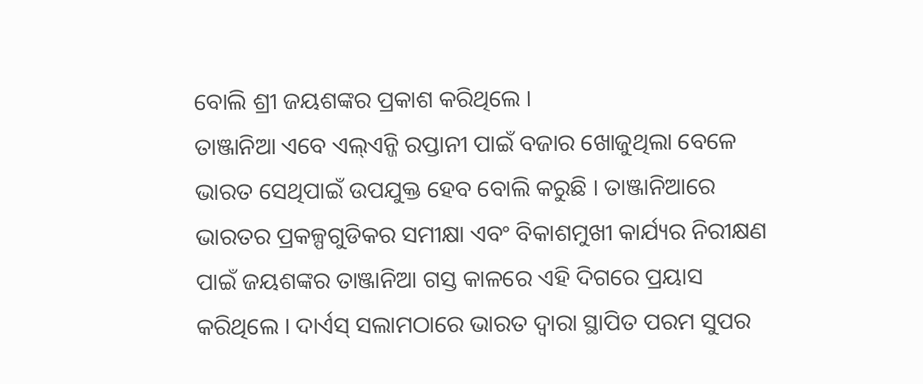ବୋଲି ଶ୍ରୀ ଜୟଶଙ୍କର ପ୍ରକାଶ କରିଥିଲେ ।
ତାଞ୍ଜାନିଆ ଏବେ ଏଲ୍ଏନ୍ଜି ରପ୍ତାନୀ ପାଇଁ ବଜାର ଖୋଜୁଥିଲା ବେଳେ ଭାରତ ସେଥିପାଇଁ ଉପଯୁକ୍ତ ହେବ ବୋଲି କରୁଛି । ତାଞ୍ଜାନିଆରେ ଭାରତର ପ୍ରକଳ୍ପଗୁଡିକର ସମୀକ୍ଷା ଏବଂ ବିକାଶମୁଖୀ କାର୍ଯ୍ୟର ନିରୀକ୍ଷଣ ପାଇଁ ଜୟଶଙ୍କର ତାଞ୍ଜାନିଆ ଗସ୍ତ କାଳରେ ଏହି ଦିଗରେ ପ୍ରୟାସ କରିଥିଲେ । ଦାର୍ଏସ୍ ସଲାମଠାରେ ଭାରତ ଦ୍ୱାରା ସ୍ଥାପିତ ପରମ ସୁପର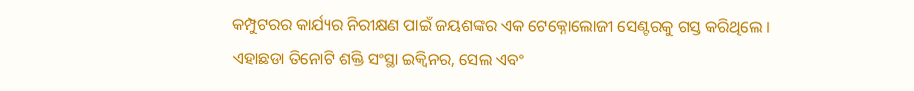କମ୍ପୁଟରର କାର୍ଯ୍ୟର ନିରୀକ୍ଷଣ ପାଇଁ ଜୟଶଙ୍କର ଏକ ଟେକ୍ନୋଲୋଜୀ ସେଣ୍ଟରକୁ ଗସ୍ତ କରିଥିଲେ । ଏହାଛଡା ତିନୋଟି ଶକ୍ତି ସଂସ୍ଥା ଇକ୍ୱିନର, ସେଲ ଏବଂ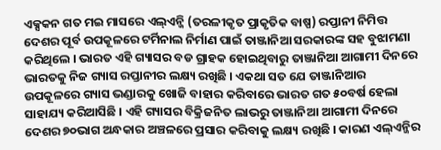ଏକ୍ସକନ ଗତ ମଇ ମାସରେ ଏଲ୍ଏନ୍ଜି (ତରଳୀକୃତ ପ୍ରାକୃତିକ ବାଷ୍ପ) ରପ୍ତାନୀ ନିମିତ୍ତ ଦେଶର ପୂର୍ବ ଉପକୂଳରେ ଟର୍ମିନାଲ ନିର୍ମାଣ ପାଇଁ ତାଞ୍ଜାନିଆ ସରକାରଙ୍କ ସହ ବୁଝାମଣା କରିଥିଲେ । ଭାରତ ଏହି ଗ୍ୟାସର ବଡ ଗ୍ରାହକ ହୋଇଥିବାରୁ ତାଞ୍ଜାନିଆ ଆଗାମୀ ଦିନରେ ଭାରତକୁ ନିଜ ଗ୍ୟାସ ରପ୍ତାନୀର ଲକ୍ଷ୍ୟ ରଖିଛି । ଏକଥା ସତ ଯେ ତାଞ୍ଜାନିଆର ଉପକୂଳରେ ଗ୍ୟାସ ଭଣ୍ଡାରକୁ ଖୋଜି ବାହାର କରିବାରେ ଭାରତ ଗତ ୫୦ବର୍ଷ ହେଲା ସାହାଯ୍ୟ କରିଆସିଛି । ଏହି ଗ୍ୟାସର ବିକ୍ରିଜନିତ ଲାଭରୁ ତାଞ୍ଜାନିଆ ଆଗାମୀ ଦିନରେ ଦେଶର ୭୦ଭାଗ ଅନ୍ଧକାର ଅଞ୍ଚଳରେ ପ୍ରସାର କରିବାକୁ ଲକ୍ଷ୍ୟ ରଖିଛି । କାରଣ ଏଲ୍ଏନ୍ଜିର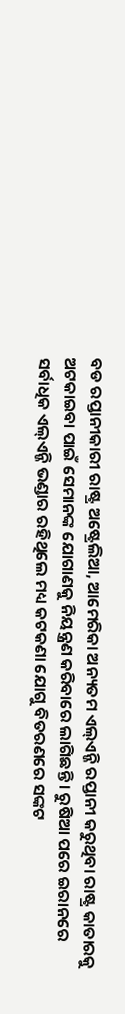ବଡ ରପ୍ତାନୀକାରୀ ରାଷ୍ଟ୍ର ଅଷ୍ଟ୍ରେଲିଆ, ଆମେରିକା ଅନ୍ୟତମ ଏଲ୍ଏନ୍ଜି ରପ୍ତାନୀ କରୁଥିବା ରାଷ୍ଟ୍ର କାତାରକୁ ଅଟକାଇବା ପାଇଁ ସେମାନଙ୍କ ଯୋଗାଣକୁ ନିୟନ୍ତ୍ରଣ କରିବାରେ ଲାଗିଛନ୍ତି । ରୁଷିଆ ପରେ ଇରାନରେ ସର୍ବାଧିକ ଏଲ୍ଏନ୍ଜି ଭଣ୍ଡାର ରହିଥିଲେ ମଧ୍ୟ କଟକଣା ଯୋଗୁ ବିତରଣରେ ସଙ୍କଟ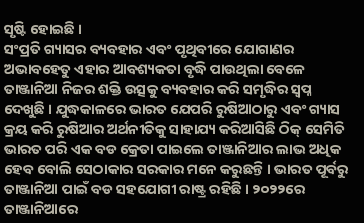ସୃଷ୍ଟି ହୋଇଛି ।
ସଂପ୍ରତି ଗ୍ୟାସର ବ୍ୟବହାର ଏବଂ ପୃଥିବୀରେ ଯୋଗାଣର ଅଭାବହେତୁ ଏହାର ଆବଶ୍ୟକତା ବୃଦ୍ଧି ପାଉଥିଲା ବେଳେ ତାଞ୍ଜାନିଆ ନିଜର ଶକ୍ତି ଉତ୍ସକୁ ବ୍ୟବହାର କରି ସମୃଦ୍ଧିର ସ୍ୱପ୍ନ ଦେଖୁଛି । ଯୁଦ୍ଧକାଳରେ ଭାରତ ଯେପରି ରୁଷିଆଠାରୁ ଏବଂ ଗ୍ୟାସ କ୍ରୟ କରି ରୁଷିଆର ଅର୍ଥନୀତିକୁ ସାହାଯ୍ୟ କରିଆସିଛି ଠିକ୍ ସେମିତି ଭାରତ ପରି ଏକ ବଡ କ୍ରେତା ପାଇଲେ ତାଞ୍ଜାନିଆର ଲାଭ ଅଧିକ ହେବ ବୋଲି ସେଠାକାର ସରକାର ମନେ କରୁଛନ୍ତି । ଭାରତ ପୂର୍ବରୁ ତାଞ୍ଜାନିଆ ପାଇଁ ବଡ ସହଯୋଗୀ ରାଷ୍ଟ୍ର ରହିଛି । ୨୦୨୨ରେ ତାଞ୍ଜାନିଆରେ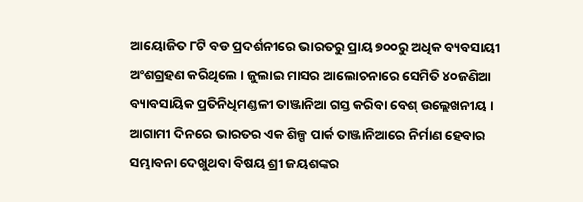ଆୟୋଜିତ ୮ଟି ବଡ ପ୍ରଦର୍ଶନୀରେ ଭାରତରୁ ପ୍ରାୟ ୭୦୦ରୁ ଅଧିକ ବ୍ୟବସାୟୀ ଅଂଶଗ୍ରହଣ କରିଥିଲେ । ଜୁଲାଇ ମାସର ଆଲୋଚନାରେ ସେମିତି ୪୦ଜଣିଆ ବ୍ୟାବସାୟିକ ପ୍ରତିନିଧିମଣ୍ଡଳୀ ତାଞ୍ଜାନିଆ ଗସ୍ତ କରିବା ବେଶ୍ ଉଲ୍ଲେଖନୀୟ । ଆଗାମୀ ଦିନରେ ଭାରତର ଏକ ଶିଳ୍ପ ପାର୍କ ତାଞ୍ଜାନିଆରେ ନିର୍ମାଣ ହେବାର ସମ୍ଭାବନା ଦେଖୁଥବା ବିଷୟ ଶ୍ରୀ ଜୟଶଙ୍କର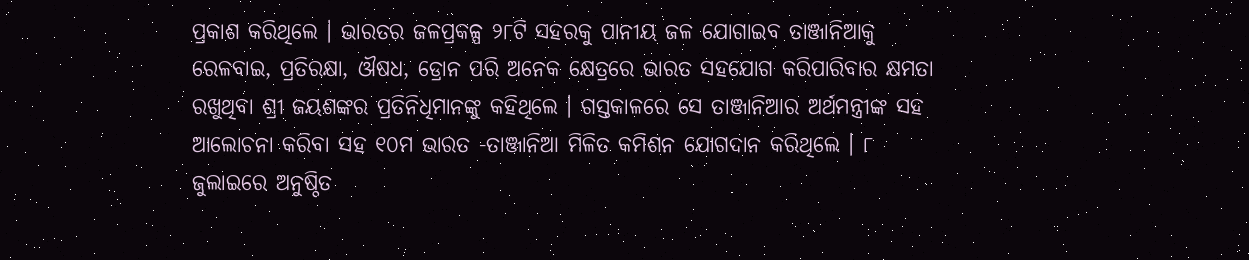ପ୍ରକାଶ କରିଥିଲେ । ଭାରତର ଜଳପ୍ରକଳ୍ପ ୨୮ଟି ସହରକୁ ପାନୀୟ ଜଳ ଯୋଗାଇବ ତାଞ୍ଜାନିଆକୁ ରେଳବାଇ, ପ୍ରତିରକ୍ଷା, ଔଷଧ, ଡ୍ରୋନ ପରି ଅନେକ କ୍ଷେତ୍ରରେ ଭାରତ ସହଯୋଗ କରିପାରିବାର କ୍ଷମତା ରଖୁଥିବା ଶ୍ରୀ ଜୟଶଙ୍କର ପ୍ରତିନିଧିମାନଙ୍କୁ କହିଥିଲେ । ଗସ୍ତକାଳରେ ସେ ତାଞ୍ଜାନିଆର ଅର୍ଥମନ୍ତ୍ରୀଙ୍କ ସହ ଆଲୋଚନା କରିବା ସହ ୧୦ମ ଭାରତ -ତାଞ୍ଜାନିଆ ମିଳିତ କମିଶନ ଯୋଗଦାନ କରିଥିଲେ । ୮ ଜୁଲାଇରେ ଅନୁଷ୍ଠିତ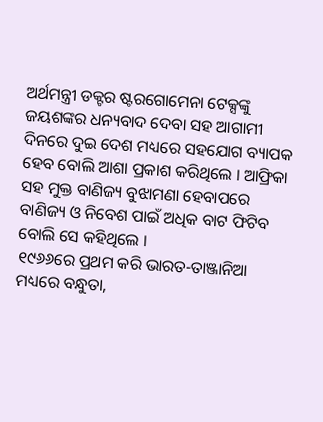ଅର୍ଥମନ୍ତ୍ରୀ ଡକ୍ଟର ଷ୍ଟରଗୋମେନା ଟେକ୍ସଙ୍କୁ ଜୟଶଙ୍କର ଧନ୍ୟବାଦ ଦେବା ସହ ଆଗାମୀ ଦିନରେ ଦୁଇ ଦେଶ ମଧ୍ୟରେ ସହଯୋଗ ବ୍ୟାପକ ହେବ ବୋଲି ଆଶା ପ୍ରକାଶ କରିଥିଲେ । ଆଫ୍ରିକା ସହ ମୁକ୍ତ ବାଣିଜ୍ୟ ବୁଝାମଣା ହେବାପରେ ବାଣିଜ୍ୟ ଓ ନିବେଶ ପାଇଁ ଅଧିକ ବାଟ ଫିଟିବ ବୋଲି ସେ କହିଥିଲେ ।
୧୯୬୬ରେ ପ୍ରଥମ କରି ଭାରତ-ତାଞ୍ଜାନିଆ ମଧ୍ୟରେ ବନ୍ଧୁତା,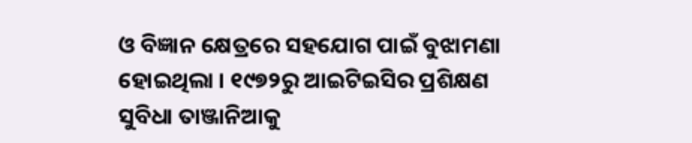ଓ ବିଜ୍ଞାନ କ୍ଷେତ୍ରରେ ସହଯୋଗ ପାଇଁ ବୁଝାମଣା ହୋଇଥିଲା । ୧୯୭୨ରୁ ଆଇଟିଇସିର ପ୍ରଶିକ୍ଷଣ ସୁବିଧା ତାଞ୍ଜାନିଆକୁ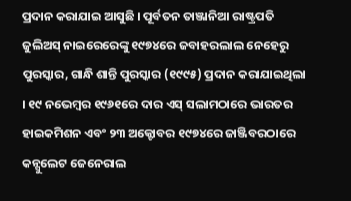ପ୍ରଦାନ କରାଯାଇ ଆସୁଛି । ପୂର୍ବତନ ତାଞ୍ଜାନିଆ ରାଷ୍ଟ୍ରପତି ଜୁଲିଅସ୍ ନାଇରେରେଙ୍କୁ ୧୯୭୪ରେ ଜବାହରଲାଲ ନେହେରୁ ପୁରସ୍କାର, ଗାନ୍ଧି ଶାନ୍ତି ପୁରସ୍କାର (୧୯୯୫) ପ୍ରଦାନ କରାଯାଇଥିଲା । ୧୯ ନଭେମ୍ବର ୧୯୬୧ରେ ଦାର ଏସ୍ ସଲାମଠାରେ ଭାରତର ହାଇକମିଶନ ଏବଂ ୨୩ ଅକ୍ଟୋବର ୧୯୭୪ରେ ଜାଞ୍ଜିବରଠାରେ କନ୍ସୁଲେଟ ଜେନେରାଲ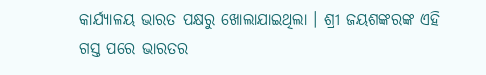କାର୍ଯ୍ୟାଳୟ ଭାରତ ପକ୍ଷରୁ ଖୋଲାଯାଇଥିଲା । ଶ୍ରୀ ଜୟଶଙ୍କରଙ୍କ ଏହି ଗସ୍ତ ପରେ ଭାରତର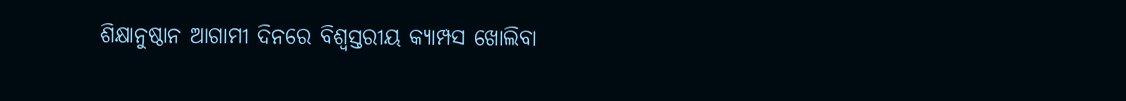ଶିକ୍ଷାନୁଷ୍ଠାନ ଆଗାମୀ ଦିନରେ ବିଶ୍ୱସ୍ତରୀୟ କ୍ୟାମ୍ପସ ଖୋଲିବା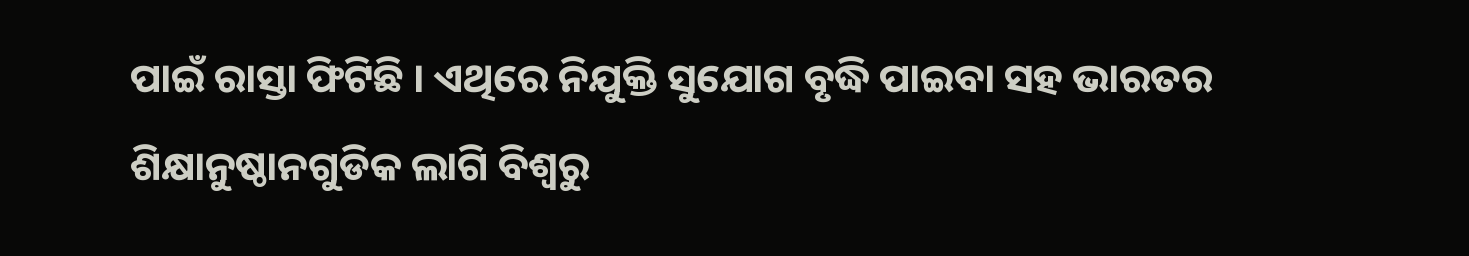ପାଇଁ ରାସ୍ତା ଫିଟିଛି । ଏଥିରେ ନିଯୁକ୍ତି ସୁଯୋଗ ବୃଦ୍ଧି ପାଇବା ସହ ଭାରତର ଶିକ୍ଷାନୁଷ୍ଠାନଗୁଡିକ ଲାଗି ବିଶ୍ୱରୁ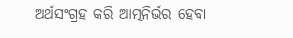ଅର୍ଥସଂଗ୍ରହ କରି ଆତ୍ମନିର୍ଭର ହେବା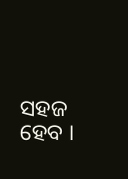ସହଜ ହେବ ।